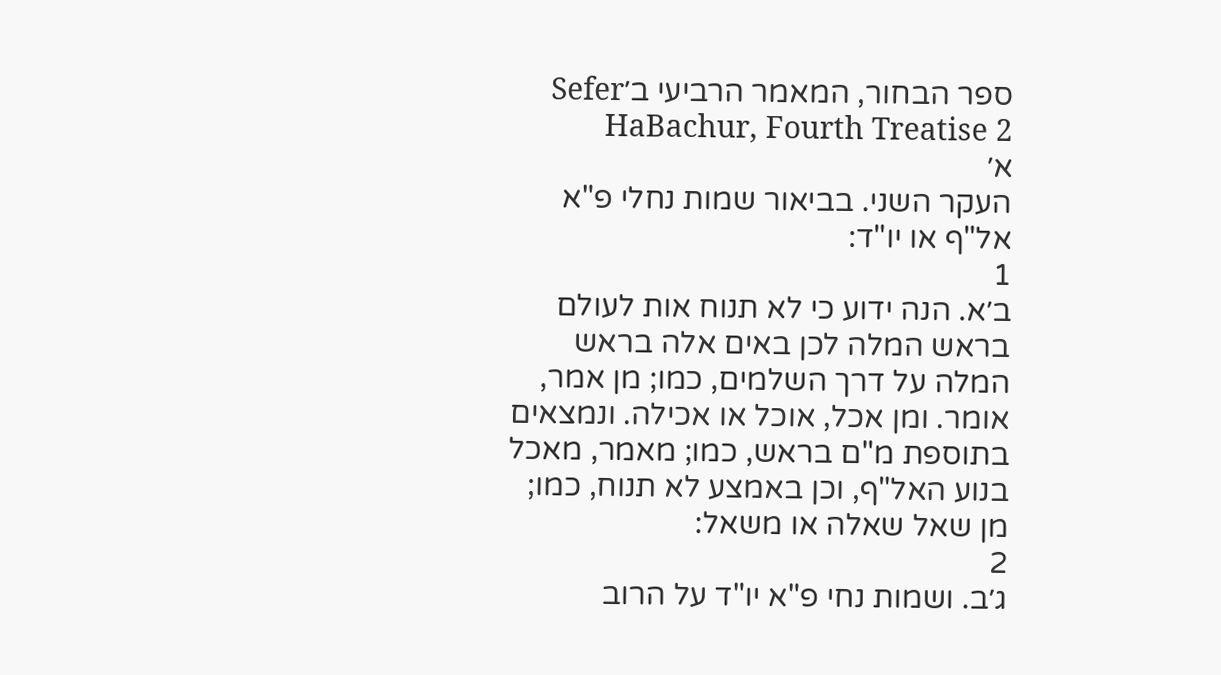ספר הבחור, המאמר הרביעי ב׳Sefer HaBachur, Fourth Treatise 2
א׳
העקר השני. בביאור שמות נחלי פ"א אל"ף או יו"ד:
1
ב׳א. הנה ידוע כי לא תנוח אות לעולם בראש המלה לכן באים אלה בראש המלה על דרך השלמים, כמו; מן אמר, אומר. ומן אכל, אוכל או אכילה. ונמצאים בתוספת מ"ם בראש, כמו; מאמר, מאכל בנוע האל"ף, וכן באמצע לא תנוח, כמו; מן שאל שאלה או משאל:
2
ג׳ב. ושמות נחי פ"א יו"ד על הרוב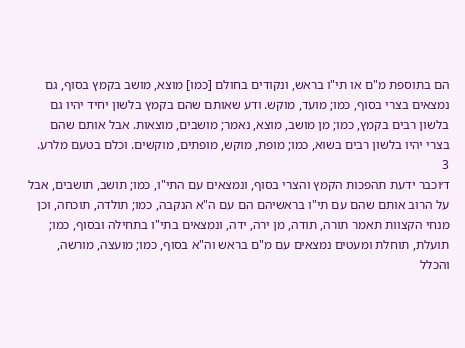הם בתוספת מ"ם או תי"ו בראש, ונקודים בחולם [כמו] מוצא, מושב בקמץ בסוף, גם נמצאים בצרי בסוף, כמו; מועד, מוקש. ודע שאותם שהם בקמץ בלשון יחיד יהיו גם בלשון רבים בקמץ, כמו; מן מושב, מוצא, נאמר; מושבים, מוצאות. אבל אותם שהם בצרי יהיו בלשון רבים בשוא, כמו; מופת, מוקש, מופתים, מוקשים. וכלם בטעם מלרע.
3
ד׳וכבר ידעת תהפכות הקמץ והצרי בסוף, ונמצאים עם התי"ו, כמו; תושב, תושבים, אבל על הרוב אותם שהם עם תי"ו בראשיהם הם עם ה"א הנקבה, כמו; תולדה, תוכחה, וכן מנחי הקצוות תאמר תורה, תודה, מן ירה, ידה, ונמצאים בתי"ו בתחילה ובסוף, כמו; תועלת, תוחלת ומעטים נמצאים עם מ"ם בראש וה"א בסוף, כמו; מועצה, מורשה, והכלל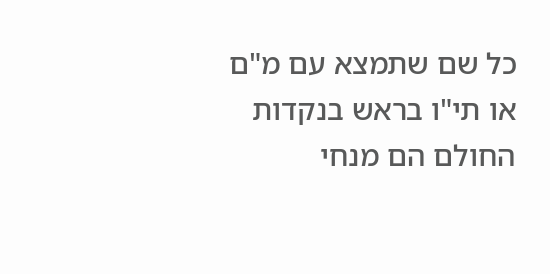כל שם שתמצא עם מ"ם או תי"ו בראש בנקדות החולם הם מנחי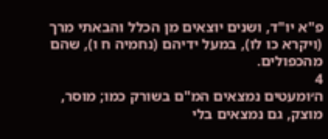פ"א יו"ד, ושנים יוצאים מן הכלל והבאתי מרך (ויקרא כו לו), במעל ידיהם (נחמיה ח ו), שהם מהכפולים.
4
ה׳ומעטים נמצאים המ"ם בשורק כמו; מוסר, מוצק, גם נמצאים בלי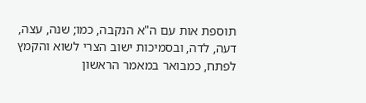תוספת אות עם ה"א הנקבה, כמו; שנה, עצה, דעה, לדה, ובסמיכות ישוב הצרי לשוא והקמץ לפתח, כמבואר במאמר הראשון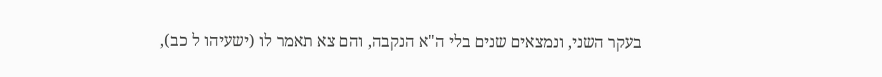בעקר השני, ונמצאים שנים בלי ה"א הנקבה, והם צא תאמר לו (ישעיהו ל כב),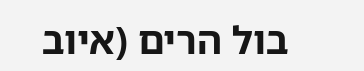בול הרים (איוב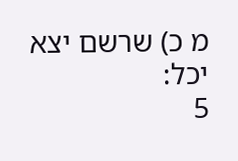מ כ) שרשם יצא יכל:
5